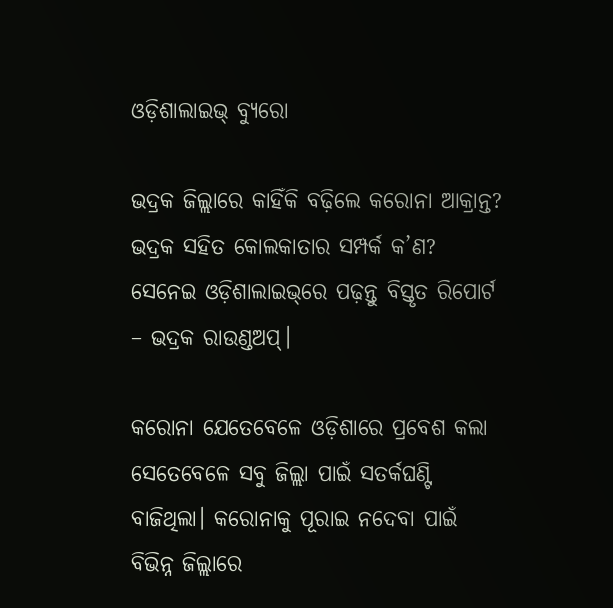ଓଡ଼ିଶାଲାଇଭ୍‌ ବ୍ୟୁରୋ

ଭଦ୍ରକ ଜିଲ୍ଲାରେ କାହିଁକି ବଢ଼ିଲେ କରୋନା ଆକ୍ରାନ୍ତ? ଭଦ୍ରକ ସହିତ କୋଲକାତାର ସମ୍ପର୍କ କ’ଣ? ସେନେଇ ଓଡ଼ିଶାଲାଇଭ୍‌ରେ ପଢ଼ନ୍ତୁ ବିସ୍ତୃତ ରିପୋର୍ଟ – ଭଦ୍ରକ ରାଉଣ୍ଡଅପ୍‌।

କରୋନା ଯେତେବେଳେ ଓଡ଼ିଶାରେ ପ୍ରବେଶ କଲା ସେତେବେଳେ ସବୁ ଜିଲ୍ଲା ପାଇଁ ସତର୍କଘଣ୍ଟି ବାଜିଥିଲା। କରୋନାକୁ ପୂରାଇ ନଦେବା ପାଇଁ ବିଭିନ୍ନ ଜିଲ୍ଲାରେ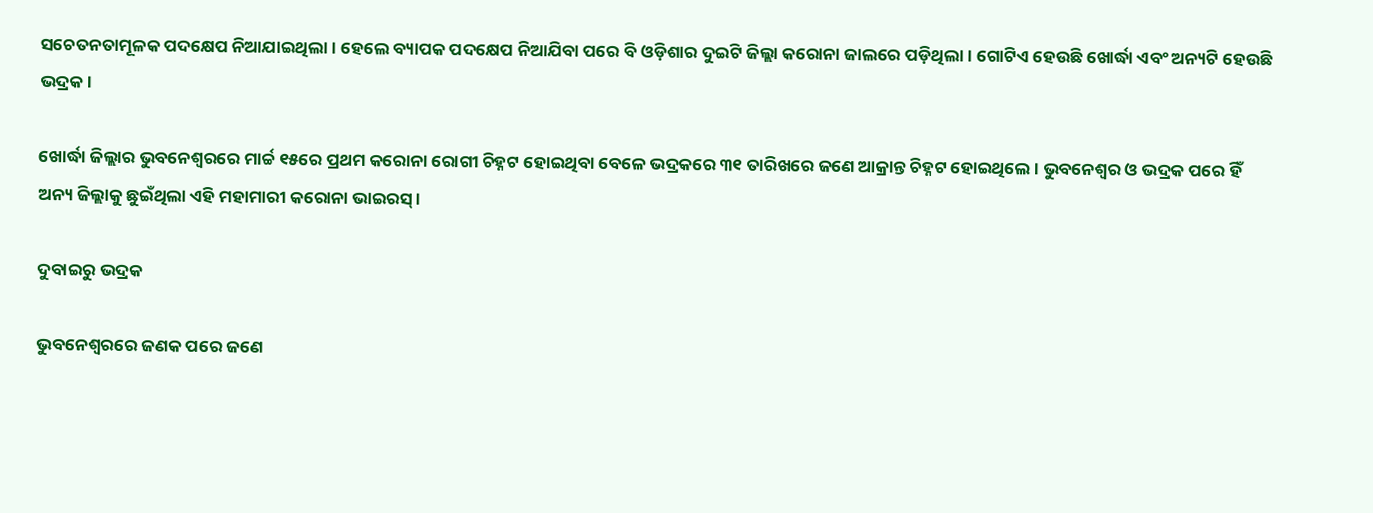ସଚେତନତାମୂଳକ ପଦକ୍ଷେପ ନିଆଯାଇଥିଲା। ହେଲେ ବ୍ୟାପକ ପଦକ୍ଷେପ ନିଆଯିବା ପରେ ବି ଓଡ଼ିଶାର ଦୁଇଟି ଜିଲ୍ଲା କରୋନା ଜାଲରେ ପଡ଼ିଥିଲା। ଗୋଟିଏ ହେଉଛି ଖୋର୍ଦ୍ଧା ଏବଂ ଅନ୍ୟଟି ହେଉଛି ଭଦ୍ରକ।

ଖୋର୍ଦ୍ଧା ଜିଲ୍ଲାର ଭୁବନେଶ୍ୱରରେ ମାର୍ଚ୍ଚ ୧୫ରେ ପ୍ରଥମ କରୋନା ରୋଗୀ ଚିହ୍ନଟ ହୋଇଥିବା ବେଳେ ଭଦ୍ରକରେ ୩୧ ତାରିଖରେ ଜଣେ ଆକ୍ରାନ୍ତ ଚିହ୍ନଟ ହୋଇଥିଲେ। ଭୁବନେଶ୍ୱର ଓ ଭଦ୍ରକ ପରେ ହିଁ ଅନ୍ୟ ଜିଲ୍ଲାକୁ ଛୁଇଁଥିଲା ଏହି ମହାମାରୀ କରୋନା ଭାଇରସ୍‌।

ଦୁବାଇରୁ ଭଦ୍ରକ

ଭୁବନେଶ୍ୱରରେ ଜଣକ ପରେ ଜଣେ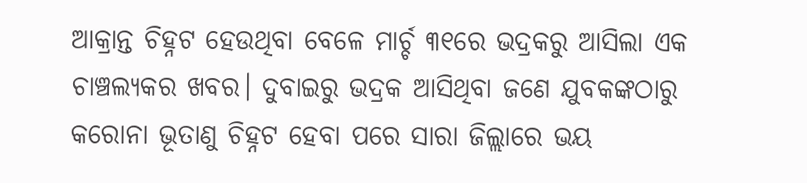ଆକ୍ରାନ୍ତ ଚିହ୍ନଟ ହେଉଥିବା ବେଳେ ମାର୍ଚ୍ଚ ୩୧ରେ ଭଦ୍ରକରୁ ଆସିଲା ଏକ ଚାଞ୍ଚଲ୍ୟକର ଖବର। ଦୁବାଇରୁ ଭଦ୍ରକ ଆସିଥିବା ଜଣେ ଯୁବକଙ୍କଠାରୁ କରୋନା ଭୂତାଣୁ ଚିହ୍ନଟ ହେବା ପରେ ସାରା ଜିଲ୍ଲାରେ ଭୟ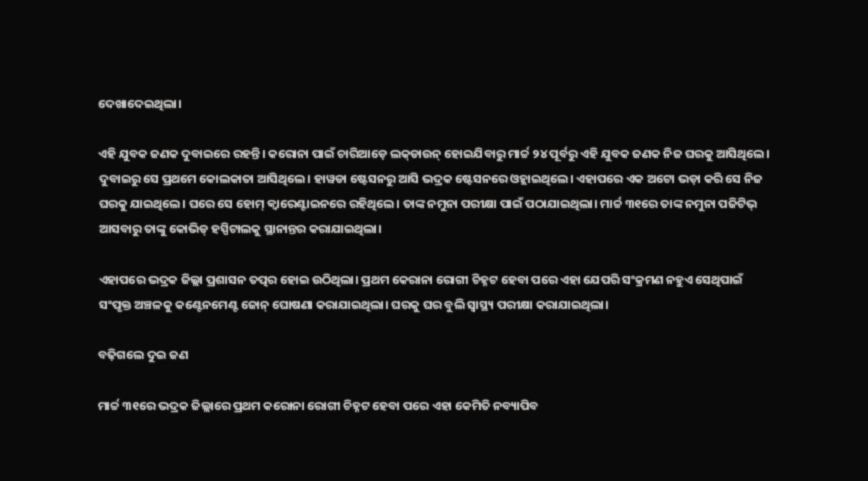ଦେଖାଦେଇଥିଲା।

ଏହି ଯୁବକ ଜଣକ ଦୁବାଇରେ ରହନ୍ତି। କରୋନା ପାଇଁ ଚାରିଆଡ଼େ ଲକ୍‌ଡାଉନ୍‌ ହୋଇଯିବାରୁ ମାର୍ଚ୍ଚ ୨୪ ପୂର୍ବରୁ ଏହି ଯୁବକ ଜଣକ ନିଜ ଘରକୁ ଆସିଥିଲେ। ଦୁବାଇରୁ ସେ ପ୍ରଥମେ କୋଲକାତା ଆସିଥିଲେ। ହାୱଡା ଷ୍ଟେସନରୁ ଆସି ଭଦ୍ରକ ଷ୍ଟେସନରେ ଓହ୍ଲାଇଥିଲେ। ଏହାପରେ ଏକ ଅଟୋ ଭଡ଼ା କରି ସେ ନିଜ ଘରକୁ ଯାଇଥିଲେ। ଘରେ ସେ ହୋମ୍‌ କ୍ୱାରେଣ୍ଟାଇନରେ ରହିଥିଲେ। ତାଙ୍କ ନମୁନା ପରୀକ୍ଷା ପାଇଁ ପଠାଯାଇଥିଲା। ମାର୍ଚ୍ଚ ୩୧ରେ ତାଙ୍କ ନମୁନା ପଜିଟିଭ୍‌ ଆସବାରୁ ତାଙ୍କୁ କୋଭିଡ୍‌ ହସ୍ପିଟାଲକୁ ସ୍ଥାନାନ୍ତର କରାଯାଇଥିଲା।

ଏହାପରେ ଭଦ୍ରକ ଜିଲ୍ଲା ପ୍ରଶାସନ ତତ୍ପର ହୋଇ ଉଠିଥିଲା। ପ୍ରଥମ କେରାନା ରୋଗୀ ଚିହ୍ନଟ ହେବା ପରେ ଏହା ଯେପରି ସଂକ୍ରମଣ ନହୁଏ ସେଥିପାଇଁ ସଂପୃକ୍ତ ଅଞ୍ଚଳକୁ କଣ୍ଟେନମେଣ୍ଟ ଜୋନ୍‌ ଘୋଷଣା କରାଯାଇଥିଲା। ଘରକୁ ଘର ବୁଲି ସ୍ୱାସ୍ଥ୍ୟ ପରୀକ୍ଷା କରାଯାଇଥିଲା।

ବଢ଼ିଗଲେ ଦୁଇ ଜଣ

ମାର୍ଚ୍ଚ ୩୧ରେ ଭଦ୍ରକ ଜିଲ୍ଲାରେ ପ୍ରଥମ କରୋନା ରୋଗୀ ଚିହ୍ନଟ ହେବା ପରେ ଏହା କେମିତି ନବ୍ୟାପିବ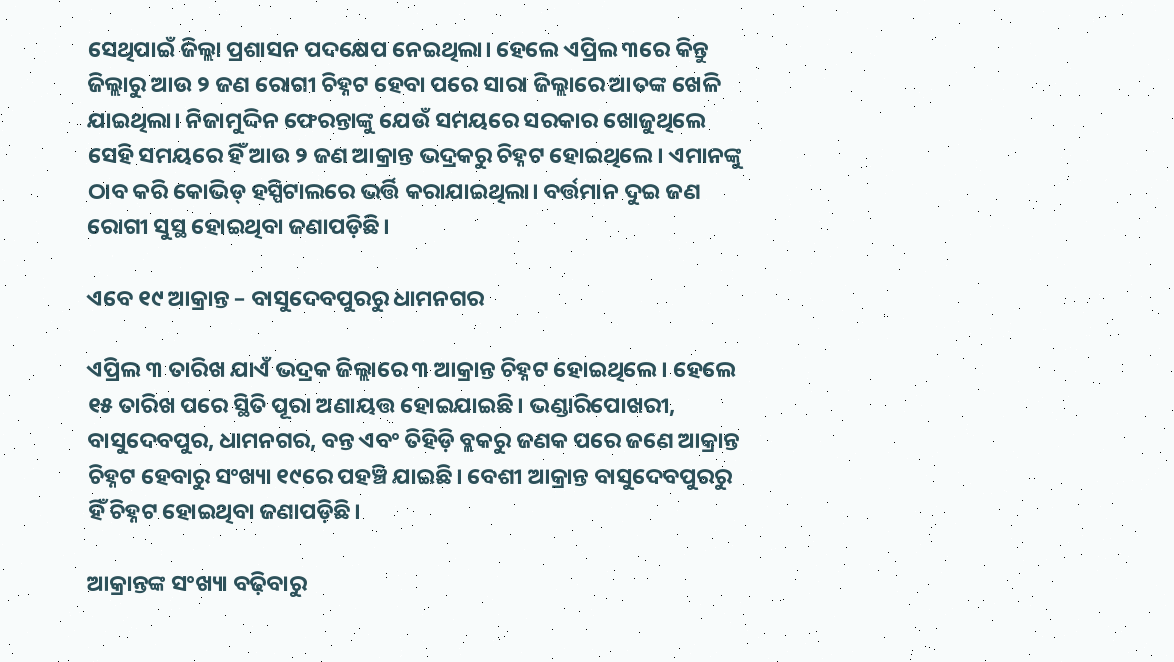ସେଥିପାଇଁ ଜିଲ୍ଲା ପ୍ରଶାସନ ପଦକ୍ଷେପ ନେଇଥିଲା। ହେଲେ ଏପ୍ରିଲ ୩ରେ କିନ୍ତୁ ଜିଲ୍ଲାରୁ ଆଉ ୨ ଜଣ ରୋଗୀ ଚିହ୍ନଟ ହେବା ପରେ ସାରା ଜିଲ୍ଲାରେ ଆତଙ୍କ ଖେଳି ଯାଇଥିଲା। ନିଜାମୁଦ୍ଦିନ ଫେରନ୍ତାଙ୍କୁ ଯେଉଁ ସମୟରେ ସରକାର ଖୋଜୁଥିଲେ ସେହି ସମୟରେ ହିଁ ଆଉ ୨ ଜଣ ଆକ୍ରାନ୍ତ ଭଦ୍ରକରୁ ଚିହ୍ନଟ ହୋଇଥିଲେ। ଏମାନଙ୍କୁ ଠାବ କରି କୋଭିଡ୍‌ ହସ୍ପିଟାଲରେ ଭର୍ତ୍ତି କରାଯାଇଥିଲା। ବର୍ତ୍ତମାନ ଦୁଇ ଜଣ ରୋଗୀ ସୁସ୍ଥ ହୋଇଥିବା ଜଣାପଡ଼ିଛି।

ଏବେ ୧୯ ଆକ୍ରାନ୍ତ – ବାସୁଦେବପୁରରୁ ଧାମନଗର

ଏପ୍ରିଲ ୩ ତାରିଖ ଯାଏଁ ଭଦ୍ରକ ଜିଲ୍ଲାରେ ୩ ଆକ୍ରାନ୍ତ ଚିହ୍ନଟ ହୋଇଥିଲେ। ହେଲେ ୧୫ ତାରିଖ ପରେ ସ୍ଥିତି ପୂରା ଅଣାୟତ୍ତ ହୋଇଯାଇଛି। ଭଣ୍ଡାରିପୋଖରୀ, ବାସୁଦେବପୁର, ଧାମନଗର, ବନ୍ତ ଏବଂ ତିହିଡ଼ି ବ୍ଲକରୁ ଜଣକ ପରେ ଜଣେ ଆକ୍ରାନ୍ତ ଚିହ୍ନଟ ହେବାରୁ ସଂଖ୍ୟା ୧୯ରେ ପହଞ୍ଚି ଯାଇଛି। ବେଶୀ ଆକ୍ରାନ୍ତ ବାସୁଦେବପୁରରୁ ହିଁ ଚିହ୍ନଟ ହୋଇଥିବା ଜଣାପଡ଼ିଛି।

ଆକ୍ରାନ୍ତଙ୍କ ସଂଖ୍ୟା ବଢ଼ିବାରୁ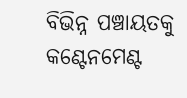ବିଭିନ୍ନ ପଞ୍ଚାୟତକୁ କଣ୍ଟେନମେଣ୍ଟ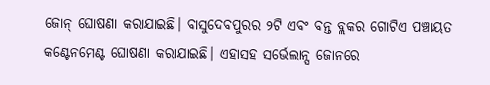ଜୋନ୍‌ ଘୋଷଣା କରାଯାଇଛି। ବାସୁଦେବପୁରର ୨ଟି ଏବଂ ବନ୍ତ ବ୍ଲକର ଗୋଟିଏ ପଞ୍ଚାୟତ କଣ୍ଟେନମେଣ୍ଟ ଘୋଷଣା କରାଯାଇଛି। ଏହାସହ ସର୍ଭେଲାନ୍ସ ଜୋନରେ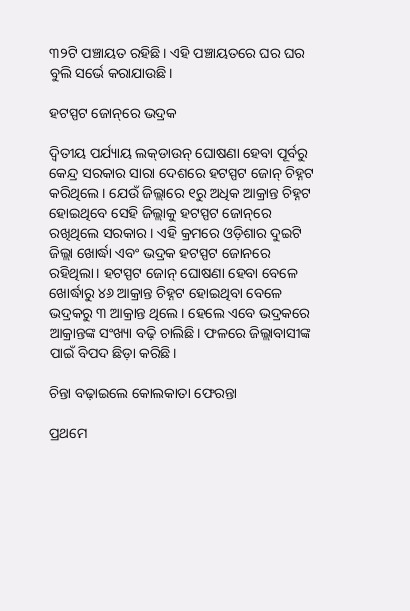୩୨ଟି ପଞ୍ଚାୟତ ରହିଛି। ଏହି ପଞ୍ଚାୟତରେ ଘର ଘର ବୁଲି ସର୍ଭେ କରାଯାଉଛି।

ହଟସ୍ପଟ ଜୋନ୍‌ରେ ଭଦ୍ରକ

ଦ୍ୱିତୀୟ ପର୍ଯ୍ୟାୟ ଲକ୍‌ଡାଉନ୍‌ ଘୋଷଣା ହେବା ପୂର୍ବରୁ କେନ୍ଦ୍ର ସରକାର ସାରା ଦେଶରେ ହଟସ୍ପଟ ଜୋନ୍‌ ଚିହ୍ନଟ କରିଥିଲେ। ଯେଉଁ ଜିଲ୍ଲାରେ ୧ରୁ ଅଧିକ ଆକ୍ରାନ୍ତ ଚିହ୍ନଟ ହୋଇଥିବେ ସେହି ଜିଲ୍ଲାକୁ ହଟସ୍ପଟ ଜୋନ୍‌ରେ ରଖିଥିଲେ ସରକାର। ଏହି କ୍ରମରେ ଓଡ଼ିଶାର ଦୁଇଟି ଜିଲ୍ଲା ଖୋର୍ଦ୍ଧା ଏବଂ ଭଦ୍ରକ ହଟସ୍ପଟ ଜୋନରେ ରହିଥିଲା। ହଟସ୍ପଟ ଜୋନ୍‌ ଘୋଷଣା ହେବା ବେଳେ ଖୋର୍ଦ୍ଧାରୁ ୪୬ ଆକ୍ରାନ୍ତ ଚିହ୍ନଟ ହୋଇଥିବା ବେଳେ ଭଦ୍ରକରୁ ୩ ଆକ୍ରାନ୍ତ ଥିଲେ। ହେଲେ ଏବେ ଭଦ୍ରକରେ ଆକ୍ରାନ୍ତଙ୍କ ସଂଖ୍ୟା ବଢ଼ି ଚାଲିଛି। ଫଳରେ ଜିଲ୍ଲାବାସୀଙ୍କ ପାଇଁ ବିପଦ ଛିଡ଼ା କରିଛି।

ଚିନ୍ତା ବଢ଼ାଇଲେ କୋଲକାତା ଫେରନ୍ତା

ପ୍ରଥମେ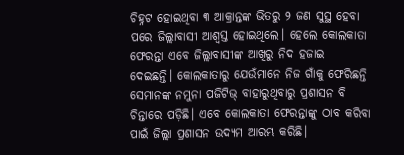ଚିହ୍ନଟ ହୋଇଥିବା ୩ ଆକ୍ରାନ୍ତଙ୍କ ଭିତରୁ ୨ ଜଣ ସୁସ୍ଥ ହେବା ପରେ ଜିଲ୍ଲାବାସୀ ଆଶ୍ୱସ୍ତ ହୋଇଥିଲେ। ହେଲେ କୋଲକାତା ଫେରନ୍ତା ଏବେ ଜିଲ୍ଲାବାସୀଙ୍କ ଆଖିରୁ ନିଦ ହଜାଇ ଦେଇଛନ୍ତି। କୋଲକାତାରୁ ଯେଉଁମାନେ ନିଜ ଗାଁକୁ ଫେରିଛନ୍ତି ସେମାନଙ୍କ ନମୁନା ପଜିଟିଭ୍‌ ବାହାରୁଥିବାରୁ ପ୍ରଶାସନ ବି ଚିନ୍ତାରେ ପଡ଼ିଛି। ଏବେ କୋଲକାତା ଫେରନ୍ତାଙ୍କୁ ଠାବ କରିବା ପାଇଁ ଜିଲ୍ଲା ପ୍ରଶାସନ ଉଦ୍ୟମ ଆରମ୍ଭ କରିଛି।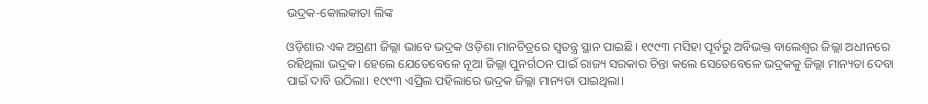ଭଦ୍ରକ-କୋଲକାତା ଲିଙ୍କ

ଓଡ଼ିଶାର ଏକ ଅଗ୍ରଣୀ ଜିଲ୍ଲା ଭାବେ ଭଦ୍ରକ ଓଡ଼ିଶା ମାନଚିତ୍ରରେ ସ୍ୱତନ୍ତ୍ର ସ୍ଥାନ ପାଇଛି। ୧୯୯୩ ମସିହା ପୂର୍ବରୁ ଅବିଭକ୍ତ ବାଲେଶ୍ୱର ଜିଲ୍ଲା ଅଧୀନରେ ରହିଥିଲା ଭଦ୍ରକ। ହେଲେ ଯେତେବେଳେ ନୂଆ ଜିଲ୍ଲା ପୁନର୍ଗଠନ ପାଇଁ ରାଜ୍ୟ ସରକାର ଚିନ୍ତା କଲେ ସେତେବେଳେ ଭଦ୍ରକକୁ ଜିଲ୍ଲା ମାନ୍ୟତା ଦେବା ପାଇଁ ଦାବି ଉଠିଲା। ୧୯୯୩ ଏପ୍ରିଲ ପହିଲାରେ ଭଦ୍ରକ ଜିଲ୍ଲା ମାନ୍ୟତା ପାଇଥିଲା।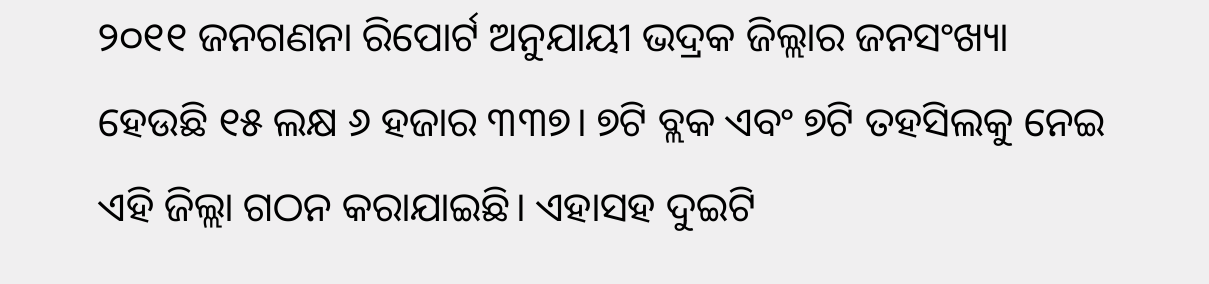୨୦୧୧ ଜନଗଣନା ରିପୋର୍ଟ ଅନୁଯାୟୀ ଭଦ୍ରକ ଜିଲ୍ଲାର ଜନସଂଖ୍ୟା ହେଉଛି ୧୫ ଲକ୍ଷ ୬ ହଜାର ୩୩୭। ୭ଟି ବ୍ଲକ ଏବଂ ୭ଟି ତହସିଲକୁ ନେଇ ଏହି ଜିଲ୍ଲା ଗଠନ କରାଯାଇଛି। ଏହାସହ ଦୁଇଟି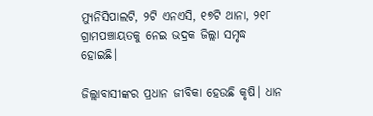ମ୍ୟୁନିସିପାଲଟି, ୨ଟି ଏନଏସି, ୧୭ଟି ଥାନା, ୨୧୮ ଗ୍ରାମପଞ୍ଚାୟତକୁ ନେଇ ଭଦ୍ରକ ଜିଲ୍ଲା ସମୃଦ୍ଧ ହୋଇଛି।

ଜିଲ୍ଲାବାସୀଙ୍କର ପ୍ରଧାନ ଜୀବିକା ହେଉଛି କୃଷି। ଧାନ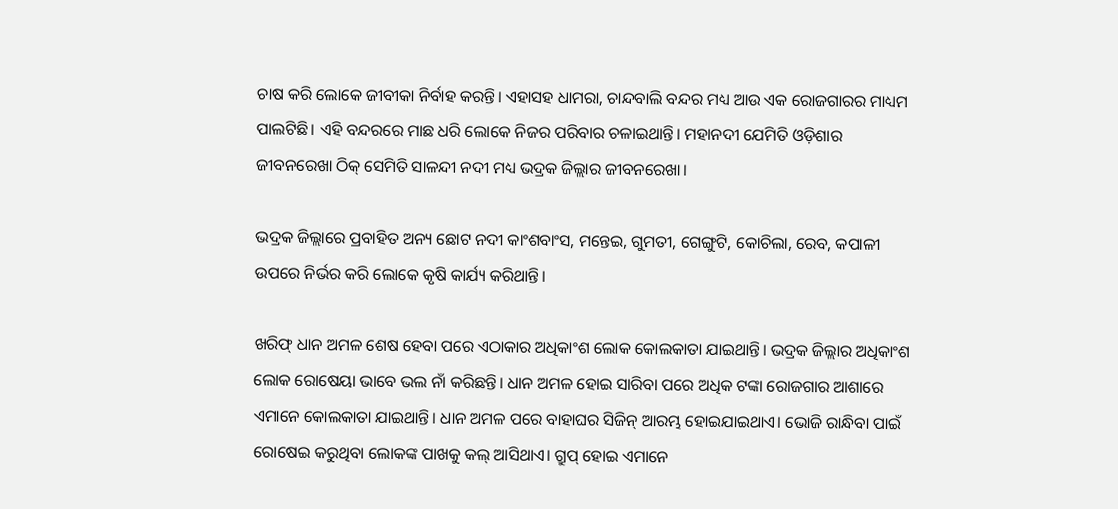ଚାଷ କରି ଲୋକେ ଜୀବୀକା ନିର୍ବାହ କରନ୍ତି। ଏହାସହ ଧାମରା, ଚାନ୍ଦବାଲି ବନ୍ଦର ମଧ୍ୟ ଆଉ ଏକ ରୋଜଗାରର ମାଧ୍ୟମ ପାଲଟିଛି। ଏହି ବନ୍ଦରରେ ମାଛ ଧରି ଲୋକେ ନିଜର ପରିବାର ଚଳାଇଥାନ୍ତି। ମହାନଦୀ ଯେମିତି ଓଡ଼ିଶାର ଜୀବନରେଖା ଠିକ୍‌ ସେମିତି ସାଳନ୍ଦୀ ନଦୀ ମଧ୍ୟ ଭଦ୍ରକ ଜିଲ୍ଲାର ଜୀବନରେଖା।

ଭଦ୍ରକ ଜିଲ୍ଲାରେ ପ୍ରବାହିତ ଅନ୍ୟ ଛୋଟ ନଦୀ କାଂଶବାଂସ, ମନ୍ତେଇ, ଗୁମତୀ, ଗେଙ୍ଗୁଟି, କୋଚିଲା, ରେବ, କପାଳୀ ଉପରେ ନିର୍ଭର କରି ଲୋକେ କୃଷି କାର୍ଯ୍ୟ କରିଥାନ୍ତି।

ଖରିଫ୍‌ ଧାନ ଅମଳ ଶେଷ ହେବା ପରେ ଏଠାକାର ଅଧିକାଂଶ ଲୋକ କୋଲକାତା ଯାଇଥାନ୍ତି। ଭଦ୍ରକ ଜିଲ୍ଲାର ଅଧିକାଂଶ ଲୋକ ରୋଷେୟା ଭାବେ ଭଲ ନାଁ କରିଛନ୍ତି। ଧାନ ଅମଳ ହୋଇ ସାରିବା ପରେ ଅଧିକ ଟଙ୍କା ରୋଜଗାର ଆଶାରେ ଏମାନେ କୋଲକାତା ଯାଇଥାନ୍ତି। ଧାନ ଅମଳ ପରେ ବାହାଘର ସିଜିନ୍‌ ଆରମ୍ଭ ହୋଇଯାଇଥାଏ। ଭୋଜି ରାନ୍ଧିବା ପାଇଁ ରୋଷେଇ କରୁଥିବା ଲୋକଙ୍କ ପାଖକୁ କଲ୍‌ ଆସିଥାଏ। ଗ୍ରୁପ୍‌ ହୋଇ ଏମାନେ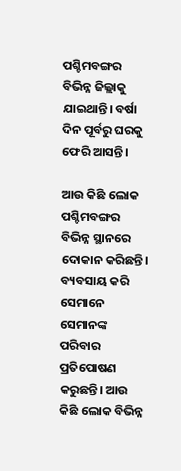ପଶ୍ଚିମବଙ୍ଗର ବିଭିନ୍ନ ଜିଲ୍ଲାକୁ ଯାଇଥାନ୍ତି। ବର୍ଷା ଦିନ ପୂର୍ବରୁ ଘରକୁ ଫେରି ଆସନ୍ତି।

ଆଉ କିଛି ଲୋକ ପଶ୍ଚିମବଙ୍ଗର ବିଭିନ୍ନ ସ୍ଥାନରେ ଦୋକାନ କରିଛନ୍ତି। ବ୍ୟବସାୟ କରି ସେମାନେ ସେମାନଙ୍କ ପରିବାର ପ୍ରତିପୋଷଣ କରୁଛନ୍ତି। ଆଉ କିଛି ଲୋକ ବିଭିନ୍ନ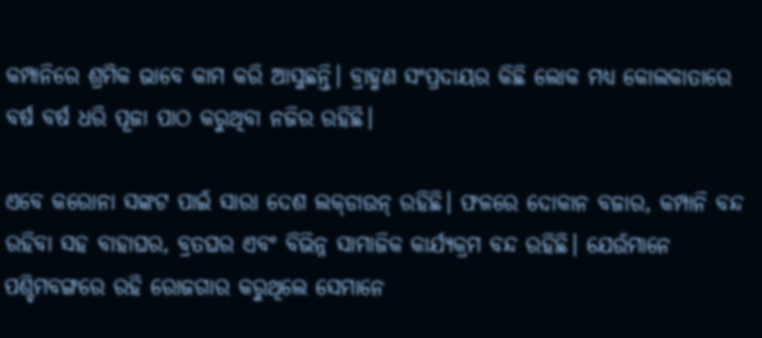କମ୍ପାନିରେ ଶ୍ରମିକ ଭାବେ କାମ କରି ଆସୁଛନ୍ତି। ବ୍ରାହ୍ମଣ ସଂପ୍ରଦାୟର କିଛି ଲୋକ ମଧ୍ୟ କୋଲକାତାରେ ବର୍ଷ ବର୍ଷ ଧରି ପୂଜା ପାଠ କରୁଥିବା ନଜିର ରହିଛି।

ଏବେ କରୋନା ସଙ୍କଟ ପାଇଁ ସାରା ଦେଶ ଲକ୍‌ଡାଉନ୍‌ ରହିଛି। ଫଳରେ ଦୋକାନ ବଜାର, କମ୍ପାନି ବନ୍ଦ ରହିବା ସହ ବାହାଘର, ବ୍ରତଘର ଏବଂ ବିଭିନ୍ନ ସାମାଜିକ କାର୍ଯ୍ୟକ୍ରମ ବନ୍ଦ ରହିଛି। ଯେଉଁମାନେ ପଶ୍ଚିମବଙ୍ଗରେ ରହି ରୋଜଗାର କରୁଥିଲେ ସେମାନେ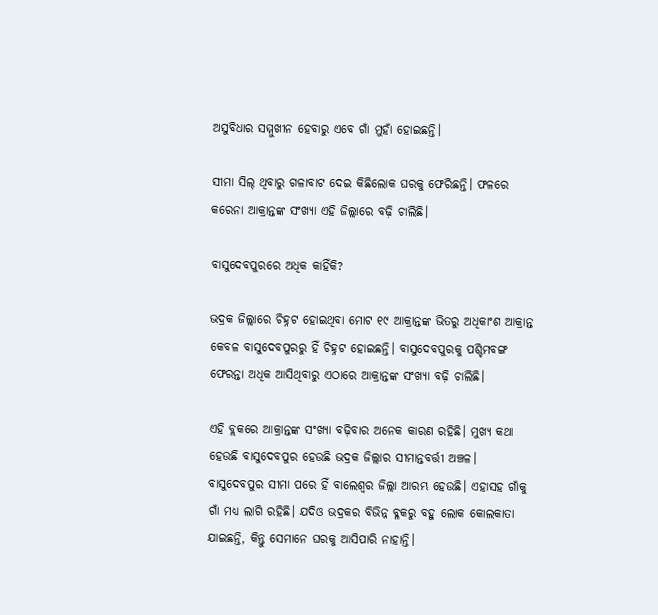ଅସୁବିଧାର ସମ୍ମୁଖୀନ ହେବାରୁ ଏବେ ଗାଁ ମୁହାଁ ହୋଇଛନ୍ତି।

ସୀମା ସିଲ୍‌ ଥିବାରୁ ଗଳାବାଟ ଦେଇ କିଛିଲୋକ ଘରକୁ ଫେରିଛନ୍ତି। ଫଳରେ କରେନା ଆକ୍ରାନ୍ତଙ୍କ ସଂଖ୍ୟା ଏହି ଜିଲ୍ଲାରେ ବଢ଼ି ଚାଲିଛି।

ବାସୁଦେବପୁରରେ ଅଧିକ କାହିଁକି?

ଭଦ୍ରକ ଜିଲ୍ଲାରେ ଚିହ୍ନଟ ହୋଇଥିବା ମୋଟ ୧୯ ଆକ୍ରାନ୍ତଙ୍କ ଭିତରୁ ଅଧିକାଂଶ ଆକ୍ରାନ୍ତ କେବଳ ବାସୁଦେବପୁରରୁ ହିଁ ଚିହ୍ନଟ ହୋଇଛନ୍ତି। ବାସୁଦେବପୁରକୁ ପଶ୍ଚିମବଙ୍ଗ ଫେରନ୍ତା ଅଧିକ ଆସିଥିବାରୁ ଏଠାରେ ଆକ୍ରାନ୍ତଙ୍କ ସଂଖ୍ୟା ବଢ଼ି ଚାଲିଛି।

ଏହି ବ୍ଲକରେ ଆକ୍ରାନ୍ତଙ୍କ ସଂଖ୍ୟା ବଢ଼ିବାର ଅନେକ କାରଣ ରହିଛି। ମୁଖ୍ୟ କଥା ହେଉଛି ବାସୁଦେବପୁର ହେଉଛି ଭଦ୍ରକ ଜିଲ୍ଲାର ସୀମାନ୍ତବର୍ତ୍ତୀ ଅଞ୍ଚଳ। ବାସୁଦେବପୁର ସୀମା ପରେ ହିଁ ବାଲେଶ୍ୱର ଜିଲ୍ଲା ଆରମ୍ଭ ହେଉଛି। ଏହାସହ ଗାଁକୁ ଗାଁ ମଧ୍ୟ ଲାଗି ରହିଛି। ଯଦିଓ ଭଦ୍ରକର ବିଭିନ୍ନ ବ୍ଳକରୁ ବହୁ ଲୋକ କୋଲକାତା ଯାଇଛନ୍ତି, କିନ୍ତୁ ସେମାନେ ଘରକୁ ଆସିପାରି ନାହାନ୍ତି।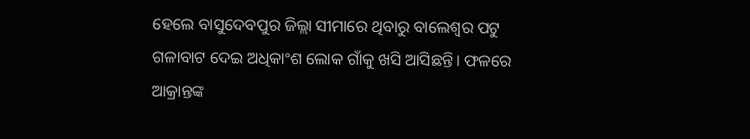ହେଲେ ବାସୁଦେବପୁର ଜିଲ୍ଲା ସୀମାରେ ଥିବାରୁ ବାଲେଶ୍ୱର ପଟୁ ଗଳାବାଟ ଦେଇ ଅଧିକାଂଶ ଲୋକ ଗାଁକୁ ଖସି ଆସିଛନ୍ତି। ଫଳରେ ଆକ୍ରାନ୍ତଙ୍କ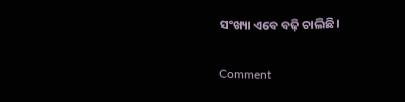ସଂଖ୍ୟା ଏବେ ବଢ଼ି ଚାଲିଛି।

Comment